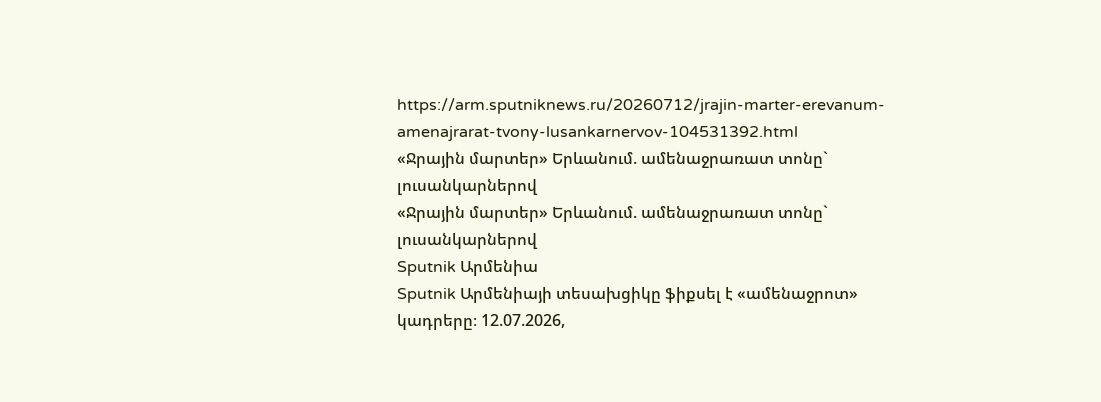https://arm.sputniknews.ru/20260712/jrajin-marter-erevanum-amenajrarat-tvony-lusankarnervov-104531392.html
«Ջրային մարտեր» Երևանում. ամենաջրառատ տոնը` լուսանկարներով
«Ջրային մարտեր» Երևանում. ամենաջրառատ տոնը` լուսանկարներով
Sputnik Արմենիա
Sputnik Արմենիայի տեսախցիկը ֆիքսել է «ամենաջրոտ» կադրերը։ 12.07.2026,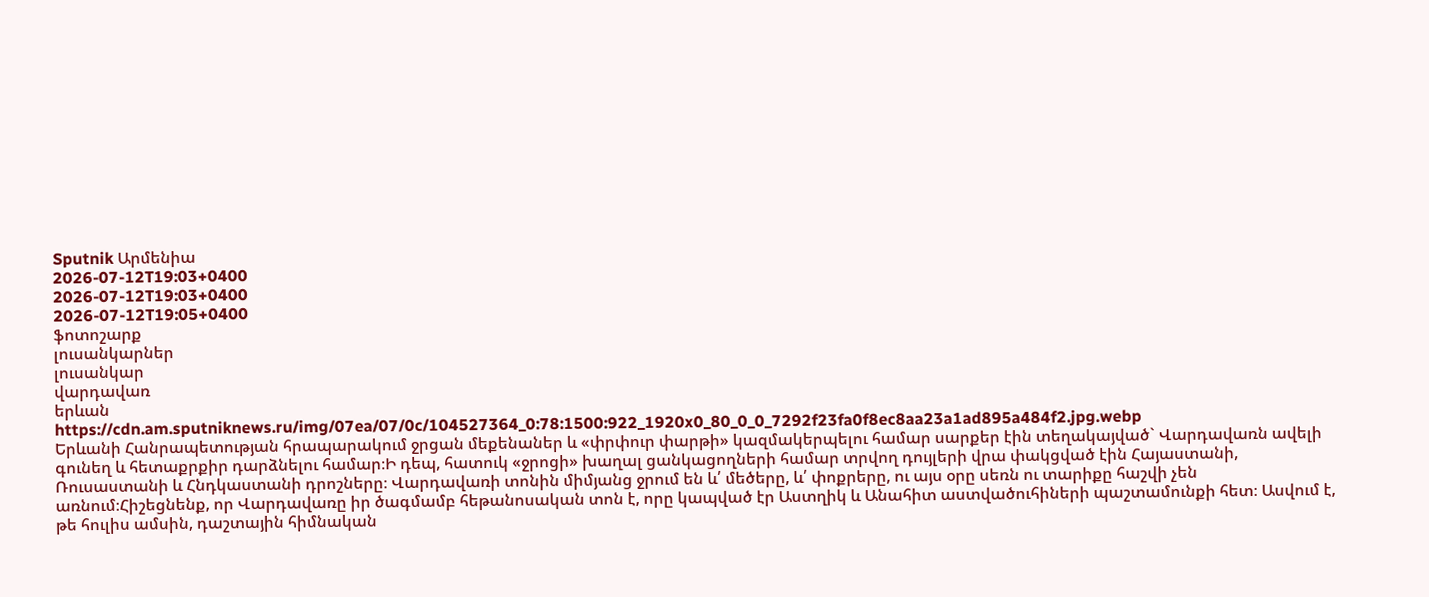Sputnik Արմենիա
2026-07-12T19:03+0400
2026-07-12T19:03+0400
2026-07-12T19:05+0400
ֆոտոշարք
լուսանկարներ
լուսանկար
վարդավառ
երևան
https://cdn.am.sputniknews.ru/img/07ea/07/0c/104527364_0:78:1500:922_1920x0_80_0_0_7292f23fa0f8ec8aa23a1ad895a484f2.jpg.webp
Երևանի Հանրապետության հրապարակում ջրցան մեքենաներ և «փրփուր փարթի» կազմակերպելու համար սարքեր էին տեղակայված` Վարդավառն ավելի գունեղ և հետաքրքիր դարձնելու համար։Ի դեպ, հատուկ «ջրոցի» խաղալ ցանկացողների համար տրվող դույլերի վրա փակցված էին Հայաստանի, Ռուսաստանի և Հնդկաստանի դրոշները։ Վարդավառի տոնին միմյանց ջրում են և՛ մեծերը, և՛ փոքրերը, ու այս օրը սեռն ու տարիքը հաշվի չեն առնում։Հիշեցնենք, որ Վարդավառը իր ծագմամբ հեթանոսական տոն է, որը կապված էր Աստղիկ և Անահիտ աստվածուհիների պաշտամունքի հետ։ Ասվում է, թե հուլիս ամսին, դաշտային հիմնական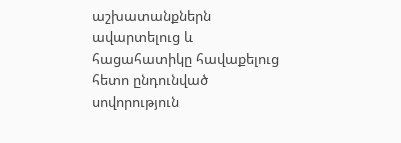աշխատանքներն ավարտելուց և հացահատիկը հավաքելուց հետո ընդունված սովորություն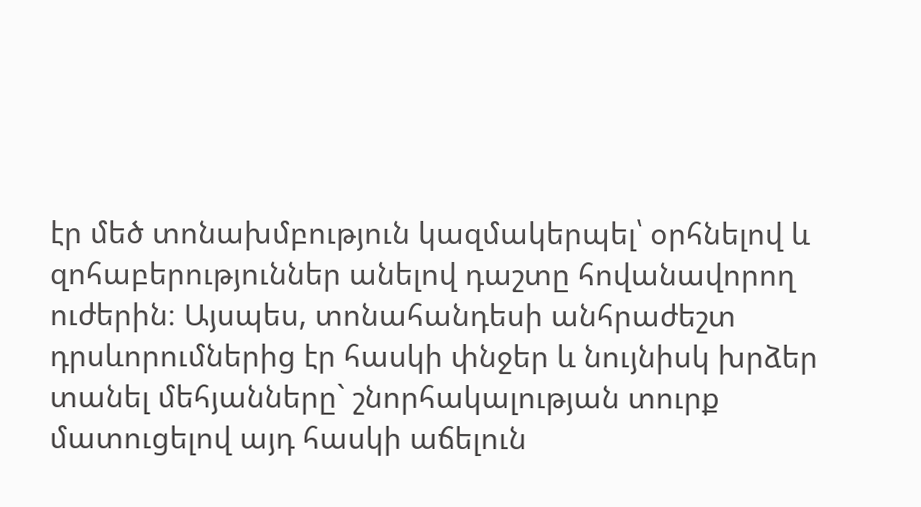էր մեծ տոնախմբություն կազմակերպել՝ օրհնելով և զոհաբերություններ անելով դաշտը հովանավորող ուժերին։ Այսպես, տոնահանդեսի անհրաժեշտ դրսևորումներից էր հասկի փնջեր և նույնիսկ խրձեր տանել մեհյանները` շնորհակալության տուրք մատուցելով այդ հասկի աճելուն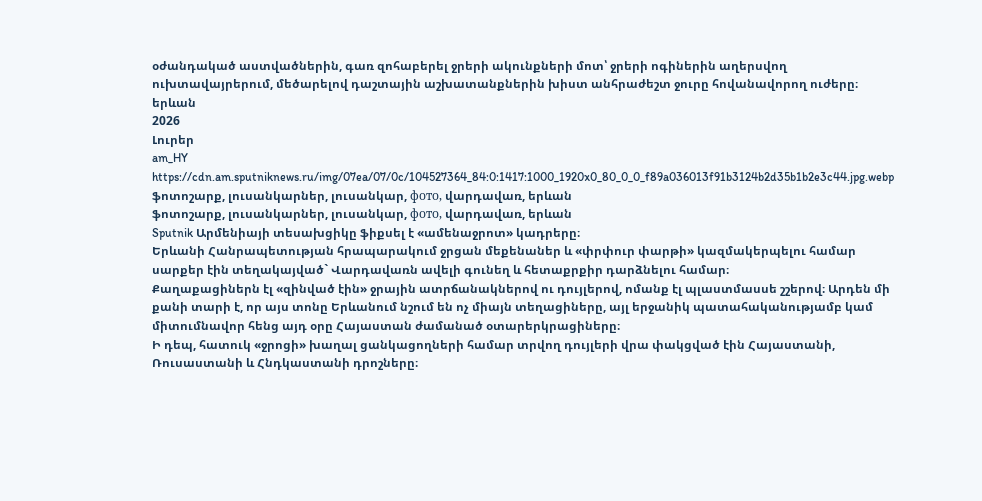օժանդակած աստվածներին, գառ զոհաբերել ջրերի ակունքների մոտ՝ ջրերի ոգիներին աղերսվող ուխտավայրերում, մեծարելով դաշտային աշխատանքներին խիստ անհրաժեշտ ջուրը հովանավորող ուժերը։
երևան
2026
Լուրեր
am_HY
https://cdn.am.sputniknews.ru/img/07ea/07/0c/104527364_84:0:1417:1000_1920x0_80_0_0_f89a036013f91b3124b2d35b1b2e3c44.jpg.webp
ֆոտոշարք, լուսանկարներ, լուսանկար, фото, վարդավառ, երևան
ֆոտոշարք, լուսանկարներ, լուսանկար, фото, վարդավառ, երևան
Sputnik Արմենիայի տեսախցիկը ֆիքսել է «ամենաջրոտ» կադրերը։
Երևանի Հանրապետության հրապարակում ջրցան մեքենաներ և «փրփուր փարթի» կազմակերպելու համար սարքեր էին տեղակայված` Վարդավառն ավելի գունեղ և հետաքրքիր դարձնելու համար։
Քաղաքացիներն էլ «զինված էին» ջրային ատրճանակներով ու դույլերով, ոմանք էլ պլաստմասսե շշերով։ Արդեն մի քանի տարի է, որ այս տոնը Երևանում նշում են ոչ միայն տեղացիները, այլ երջանիկ պատահականությամբ կամ միտումնավոր հենց այդ օրը Հայաստան ժամանած օտարերկրացիները։
Ի դեպ, հատուկ «ջրոցի» խաղալ ցանկացողների համար տրվող դույլերի վրա փակցված էին Հայաստանի, Ռուսաստանի և Հնդկաստանի դրոշները։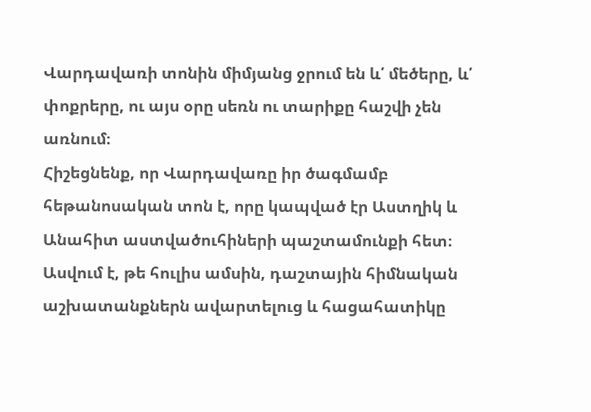Վարդավառի տոնին միմյանց ջրում են և՛ մեծերը, և՛ փոքրերը, ու այս օրը սեռն ու տարիքը հաշվի չեն առնում։
Հիշեցնենք, որ Վարդավառը իր ծագմամբ հեթանոսական տոն է, որը կապված էր Աստղիկ և Անահիտ աստվածուհիների պաշտամունքի հետ։ Ասվում է, թե հուլիս ամսին, դաշտային հիմնական աշխատանքներն ավարտելուց և հացահատիկը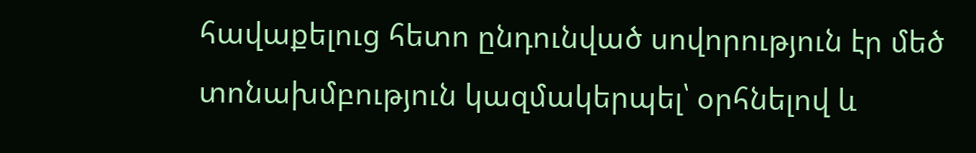հավաքելուց հետո ընդունված սովորություն էր մեծ տոնախմբություն կազմակերպել՝ օրհնելով և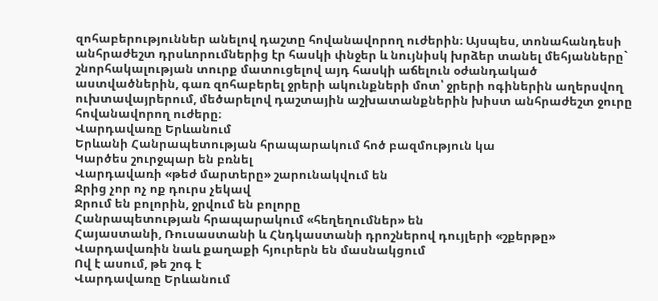զոհաբերություններ անելով դաշտը հովանավորող ուժերին։ Այսպես, տոնահանդեսի անհրաժեշտ դրսևորումներից էր հասկի փնջեր և նույնիսկ խրձեր տանել մեհյանները` շնորհակալության տուրք մատուցելով այդ հասկի աճելուն օժանդակած աստվածներին, գառ զոհաբերել ջրերի ակունքների մոտ՝ ջրերի ոգիներին աղերսվող ուխտավայրերում, մեծարելով դաշտային աշխատանքներին խիստ անհրաժեշտ ջուրը հովանավորող ուժերը։
Վարդավառը Երևանում
Երևանի Հանրապետության հրապարակում հոծ բազմություն կա
Կարծես շուրջպար են բռնել
Վարդավառի «թեժ մարտերը» շարունակվում են
Ջրից չոր ոչ ոք դուրս չեկավ
Ջրում են բոլորին, ջրվում են բոլորը
Հանրապետության հրապարակում «հեղեղումներ» են
Հայաստանի, Ռուսաստանի և Հնդկաստանի դրոշներով դույլերի «շքերթը»
Վարդավառին նաև քաղաքի հյուրերն են մասնակցում
Ով է ասում, թե շոգ է
Վարդավառը Երևանում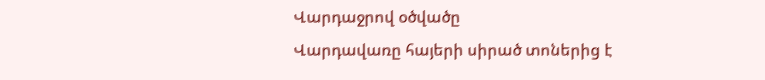Վարդաջրով օծվածը
Վարդավառը հայերի սիրած տոներից է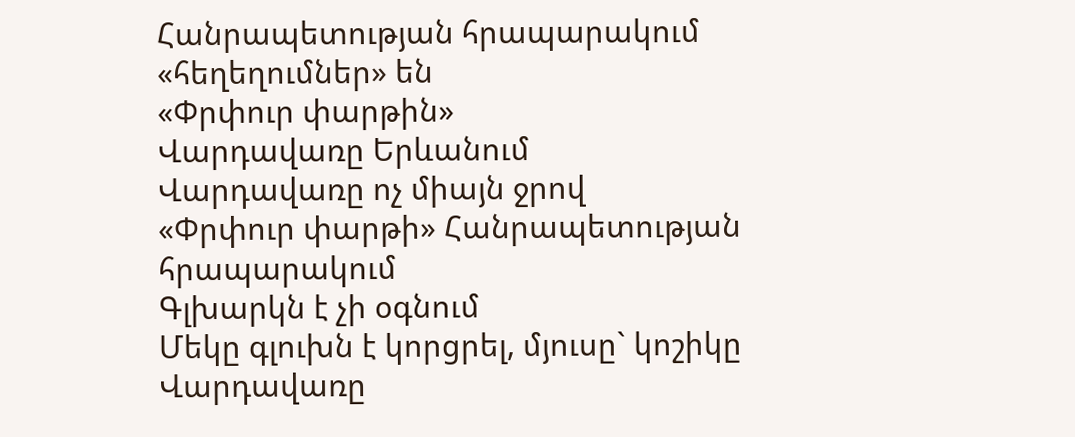Հանրապետության հրապարակում «հեղեղումներ» են
«Փրփուր փարթին»
Վարդավառը Երևանում
Վարդավառը ոչ միայն ջրով
«Փրփուր փարթի» Հանրապետության հրապարակում
Գլխարկն է չի օգնում
Մեկը գլուխն է կորցրել, մյուսը` կոշիկը
Վարդավառը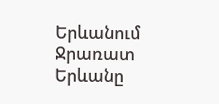Երևանում
Ջրառատ Երևանը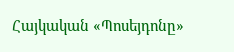Հայկական «Պոսեյդոնը»